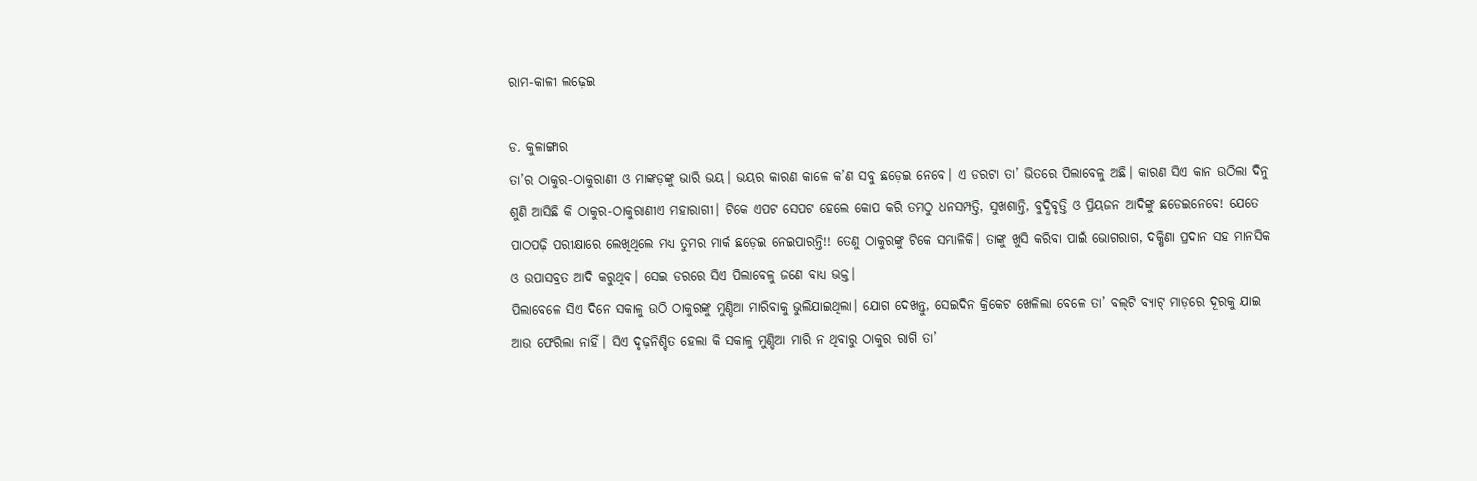ରାମ-କାଳୀ ଲଢ଼େଇ

ଡ. କୁଳାଙ୍ଗାର
ତା’ର ଠାକୁର-ଠାକୁରାଣୀ ଓ ମାଙ୍କଡ଼ଙ୍କୁ ଭାରି ଭୟ। ଭୟର କାରଣ କାଳେ କ’ଣ ସବୁ ଛଡ଼େଇ ନେବେ। ଏ ଡରଟା ତା’ ଭିତରେ ପିଲାବେଳୁ ଅଛି। କାରଣ ସିଏ କାନ ଉଠିଲା ଦିନୁ ଶୁଣି ଆସିଛି କି ଠାକୁର-ଠାକୁରାଣୀଏ ମହାରାଗୀ। ଟିକେ ଏପଟ ସେପଟ ହେଲେ କୋପ କରି ତମଠୁ ଧନସମ୍ପତ୍ତି, ସୁଖଶାନ୍ତି, ବୁଦ୍ଧିବୃତ୍ତି ଓ ପ୍ରିୟଜନ ଆଦିଙ୍କୁ ଛଡେଇନେବେ! ଯେତେ ପାଠପଢ଼ି ପରୀକ୍ଷାରେ ଲେଖିଥିଲେ ମଧ୍ୟ ତୁମର ମାର୍କ ଛଡ଼େଇ ନେଇପାରନ୍ତି!! ତେଣୁ ଠାକୁରଙ୍କୁ ଟିକେ ସମ୍ଭାଳିକି। ତାଙ୍କୁ ଖୁସି କରିବା ପାଇଁ ଭୋଗରାଗ, ଦକ୍ଷିଣା ପ୍ରଦାନ ସହ ମାନସିକ ଓ ଉପାସବ୍ରତ ଆଦି କରୁଥିବ। ସେଇ ଡରରେ ସିଏ ପିଲାବେଳୁ ଜଣେ ବାଧ୍ୟ ଭକ୍ତ।
ପିଲାବେଳେ ସିଏ ଦିନେ ସକାଳୁ ଉଠି ଠାକୁରଙ୍କୁ ମୁଣ୍ଡିଆ ମାରିବାକୁ ଭୁଲିଯାଇଥିଲା। ଯୋଗ ଦେଖନ୍ତୁ, ସେଇଦିନ କ୍ରିକେଟ ଖେଳିଲା ବେଳେ ତା’ ବଲ୍‌ଟି ବ୍ୟାଟ୍‌ ମାଡ଼ରେ ଦୂରକୁ ଯାଇ ଆଉ ଫେରିଲା ନାହିଁ। ସିଏ ଦୃଢ଼ନିଶ୍ଚିତ ହେଲା କି ସକାଳୁ ମୁଣ୍ଡିଆ ମାରି ନ ଥିବାରୁ ଠାକୁର ରାଗି ତା’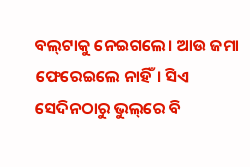ବଲ୍‌ଟାକୁ ନେଇଗଲେ। ଆଉ ଜମା ଫେରେଇଲେ ନାହିଁ। ସିଏ ସେଦିନଠାରୁ ଭୁଲ୍‌ରେ ବି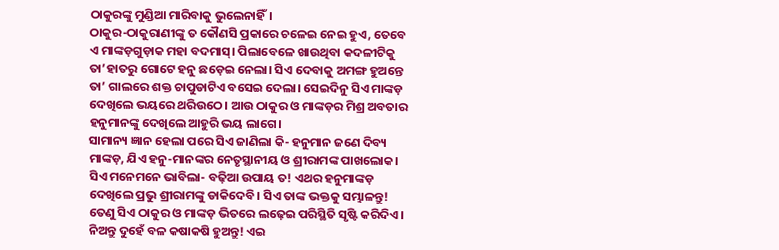ଠାକୁରଙ୍କୁ ମୁଣ୍ଡିଆ ମାରିବାକୁ ଭୁଲେନାହିଁ।
ଠାକୁର-ଠାକୁରାଣୀଙ୍କୁ ତ କୌଣସି ପ୍ରକାରେ ଚଳେଇ ନେଇ ହୁଏ, ତେବେ ଏ ମାଙ୍କଡ଼ଗୁଡ଼ାକ ମହା ବଦମାସ୍‌। ପିଲାବେଳେ ଖାଉଥିବା କଦଳୀଟିକୁ ତା’ହାତରୁ ଗୋଟେ ହନୁ ଛଡ଼େଇ ନେଲା। ସିଏ ଦେବାକୁ ଅମଙ୍ଗ ହୁଅନ୍ତେ ତା’ ଗାଲରେ ଶକ୍ତ ଚାପୁଡାଟିଏ ବସେଇ ଦେଲା। ସେଇଦିନୁ ସିଏ ମାଙ୍କଡ଼ ଦେଖିଲେ ଭୟରେ ଥରିଉଠେ। ଆଉ ଠାକୁର ଓ ମାଙ୍କଡ଼ର ମିଶ୍ର ଅବତାର ହନୁମାନଙ୍କୁ ଦେଖିଲେ ଆହୁରି ଭୟ ଲାଗେ।
ସାମାନ୍ୟ ଜ୍ଞାନ ହେଲା ପରେ ସିଏ ଜାଣିଲା କି- ହନୁମାନ ଜଣେ ଦିବ୍ୟ ମାଙ୍କଡ଼, ଯିଏ ହନୁ-ମାନଙ୍କର ନେତୃସ୍ଥାନୀୟ ଓ ଶ୍ରୀରାମଙ୍କ ପାଖଲୋକ। ସିଏ ମନେମନେ ଭାବିଲା- ବଢ଼ିଆ ଉପାୟ ତ! ଏଥର ହନୁମାଙ୍କଡ଼ ଦେଖିଲେ ପ୍ରଭୁ ଶ୍ରୀରାମଙ୍କୁ ଡାକିଦେବି। ସିଏ ତାଙ୍କ ଭକ୍ତକୁ ସମ୍ଭାଳନ୍ତୁ!
ତେଣୁ ସିଏ ଠାକୁର ଓ ମାଙ୍କଡ଼ ଭିତରେ ଲଢ଼େଇ ପରିସ୍ଥିତି ସୃଷ୍ଟି କରିଦିଏ। ନିଅନ୍ତୁ ଦୁହେଁ ବଳ କଷାକଷି ହୁଅନ୍ତୁ! ଏଇ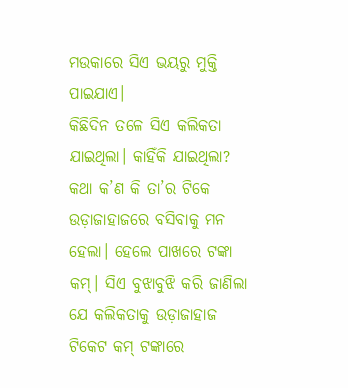ମଉକାରେ ସିଏ ଭୟରୁ ମୁକ୍ତି ପାଇଯାଏ।
କିଛିଦିନ ତଳେ ସିଏ କଲିକତା ଯାଇଥିଲା। କାହିଁକି ଯାଇଥିଲା?
କଥା କ’ଣ କି ତା’ର ଟିକେ ଉଡ଼ାଜାହାଜରେ ବସିବାକୁ ମନ ହେଲା। ହେଲେ ପାଖରେ ଟଙ୍କା କମ୍‌। ସିଏ ବୁଝାବୁଝି କରି ଜାଣିଲା ଯେ କଲିକତାକୁ ଉଡ଼ାଜାହାଜ ଟିକେଟ କମ୍‌ ଟଙ୍କାରେ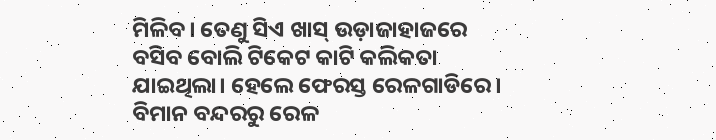ମିଳିବ। ତେଣୁ ସିଏ ଖାସ୍‌ ଉଡ଼ାଜାହାଜରେ ବସିବ ବୋଲି ଟିକେଟ କାଟି କଲିକତା ଯାଇଥିଲା। ହେଲେ ଫେରସ୍ତ ରେଳଗାଡିରେ। ବିମାନ ବନ୍ଦରରୁ ରେଳ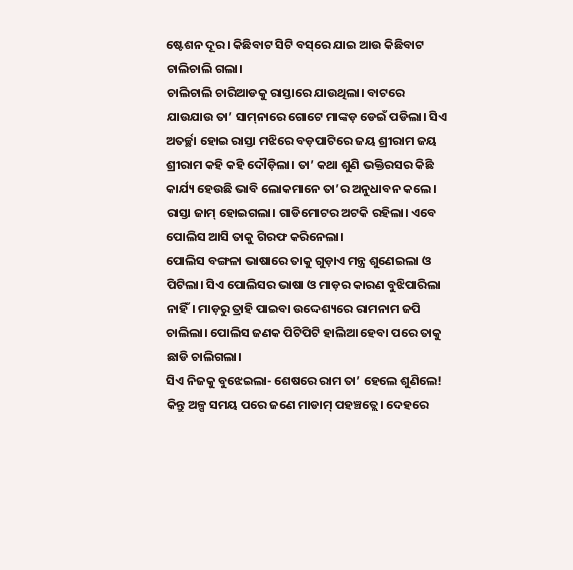ଷ୍ଟେଶନ ଦୂର। କିଛିବାଟ ସିଟି ବସ୍‌ରେ ଯାଇ ଆଉ କିଛିବାଟ ଚାଲିଚାଲି ଗଲା।
ଚାଲିଚାଲି ଚାରିଆଡକୁ ରାସ୍ତାରେ ଯାଉଥିଲା। ବାଟରେ ଯାଉଯାଉ ତା’ ସାମ୍‌ନାରେ ଗୋଟେ ମାଙ୍କଡ଼ ଡେଇଁ ପଡିଲା। ସିଏ ଅତର୍ଚ୍ଛା ହୋଇ ରାସ୍ତା ମଝିରେ ବଡ଼ପାଟିରେ ଜୟ ଶ୍ରୀରାମ ଜୟ ଶ୍ରୀରାମ କହି କହି ଦୌଡ଼ିଲା। ତା’ କଥା ଶୁଣି ଭକ୍ତିରସର କିଛି କାର୍ଯ୍ୟ ହେଉଛି ଭାବି ଲୋକମାନେ ତା’ର ଅନୁଧାବନ କଲେ। ରାସ୍ତା ଜାମ୍‌ ହୋଇଗଲା। ଗାଡିମୋଟର ଅଟକି ରହିଲା। ଏବେ ପୋଲିସ ଆସି ତାକୁ ଗିରଫ କରିନେଲା।
ପୋଲିସ ବଙ୍ଗଳା ଭାଷାରେ ତାକୁ ଗୁଡ଼ାଏ ମନ୍ତ୍ର ଶୁଣେଇଲା ଓ ପିଟିଲା। ସିଏ ପୋଲିସର ଭାଷା ଓ ମାଡ଼ର କାରଣ ବୁଝିପାରିଲା ନାହିଁ। ମାଡ଼ରୁ ତ୍ରାହି ପାଇବା ଉଦ୍ଦେଶ୍ୟରେ ରାମନାମ ଜପି ଚାଲିଲା। ପୋଲିସ ଜଣକ ପିଟିପିଟି ହାଲିଆ ହେବା ପରେ ତାକୁ ଛାଡି ଚାଲିଗଲା।
ସିଏ ନିଜକୁ ବୁଝେଇଲା- ଶେଷରେ ରାମ ତା’ ହେଲେ ଶୁଣିଲେ!
କିନ୍ତୁ ଅଳ୍ପ ସମୟ ପରେ ଜଣେ ମାଡାମ୍‌ ପହଞ୍ଚତ୍ଲେ। ଦେହରେ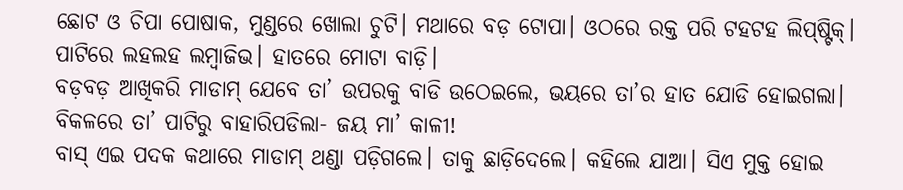ଛୋଟ ଓ ଚିପା ପୋଷାକ, ମୁଣ୍ଡରେ ଖୋଲା ଚୁଟି। ମଥାରେ ବଡ଼ ଟୋପା। ଓଠରେ ରକ୍ତ ପରି ଟହଟହ ଲିପ୍‌ଷ୍ଟିକ୍‌। ପାଟିରେ ଲହଲହ ଲମ୍ବାଜିଭ। ହାତରେ ମୋଟା ବାଡ଼ି।
ବଡ଼ବଡ଼ ଆଖିକରି ମାଡାମ୍‌ ଯେବେ ତା’ ଉପରକୁ ବାଡି ଉଠେଇଲେ, ଭୟରେ ତା’ର ହାତ ଯୋଡି ହୋଇଗଲା। ବିକଳରେ ତା’ ପାଟିରୁ ବାହାରିପଡିଲା- ଜୟ ମା’ କାଳୀ!
ବାସ୍‌ ଏଇ ପଦକ କଥାରେ ମାଡାମ୍‌ ଥଣ୍ଡା ପଡ଼ିଗଲେ। ତାକୁ ଛାଡ଼ିଦେଲେ। କହିଲେ ଯାଆ। ସିଏ ମୁକ୍ତ ହୋଇ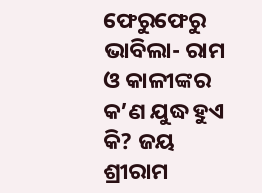ଫେରୁଫେରୁ ଭାବିଲା- ରାମ ଓ କାଳୀଙ୍କର କ’ଣ ଯୁଦ୍ଧ ହୁଏ କି? ଜୟ ଶ୍ରୀରାମ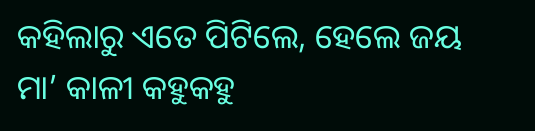କହିଲାରୁ ଏତେ ପିଟିଲେ, ହେଲେ ଜୟ ମା’ କାଳୀ କହୁକହୁ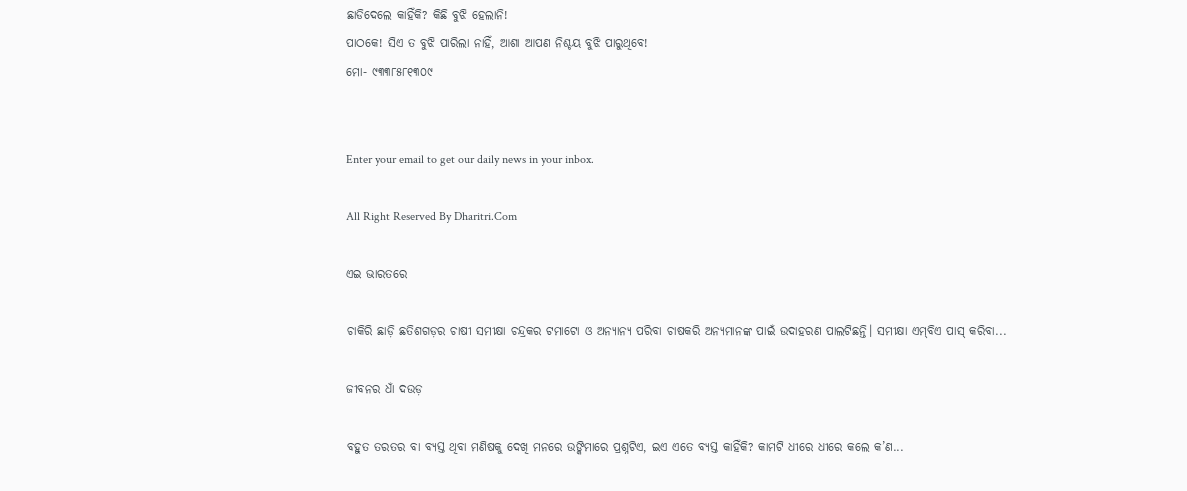ଛାଡିଦେଲେ କାହିଁକି? କିଛି ବୁଝି ହେଲାନି!
ପାଠକେ! ସିଏ ତ ବୁଝି ପାରିଲା ନାହିଁ, ଆଶା ଆପଣ ନିଶ୍ଚୟ ବୁଝି ପାରୁଥିବେ!
ମୋ- ୯୩୩୮୫୮୧୩୦୯


Enter your email to get our daily news in your inbox.

All Right Reserved By Dharitri.Com

ଏଇ ଭାରତରେ

ଚାକିରି ଛାଡ଼ି ଛତିଶଗଡ଼ର ଚାଷୀ ସମୀକ୍ଷା ଚନ୍ଦ୍ରକର ଟମାଟୋ ଓ ଅନ୍ୟାନ୍ୟ ପରିବା ଚାଷକରି ଅନ୍ୟମାନଙ୍କ ପାଇଁ ଉଦାହରଣ ପାଲଟିଛନ୍ତି। ସମୀକ୍ଷା ଏମ୍‌ବିଏ ପାସ୍‌ କରିବା...

ଜୀବନର ଧାଁ ଦଉଡ଼

ବହୁତ ତରତର ବା ବ୍ୟସ୍ତ ଥିବା ମଣିଷକୁ ଦେଖି ମନରେ ଉଙ୍କିମାରେ ପ୍ରଶ୍ନଟିଏ, ଇଏ ଏତେ ବ୍ୟସ୍ତ କାହିଁକି? କାମଟି ଧୀରେ ଧୀରେ କଲେ କ’ଣ...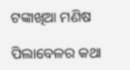ଟଙ୍କାଖିଆ ମଣିଷ

ପିଲାବେଳର କଥା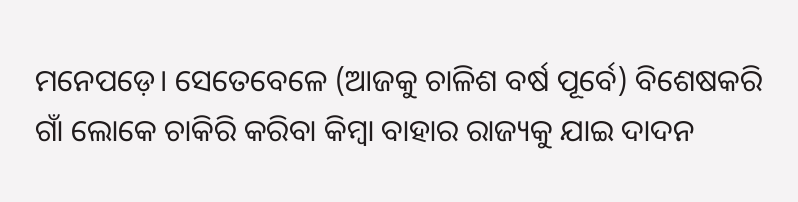ମନେପଡ଼େ। ସେତେବେଳେ (ଆଜକୁ ଚାଳିଶ ବର୍ଷ ପୂର୍ବେ) ବିଶେଷକରି ଗାଁ ଲୋକେ ଚାକିରି କରିବା କିମ୍ବା ବାହାର ରାଜ୍ୟକୁ ଯାଇ ଦାଦନ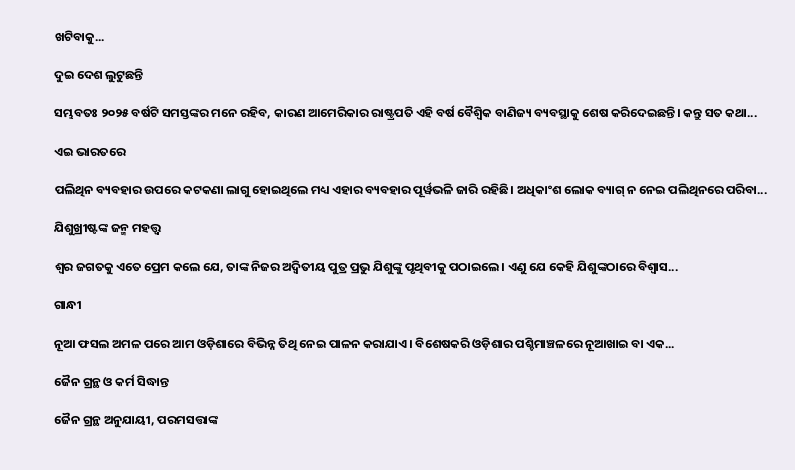ଖଟିବାକୁ...

ଦୁଇ ଦେଶ ଲୁଟୁଛନ୍ତି

ସମ୍ଭବତଃ ୨୦୨୫ ବର୍ଷଟି ସମସ୍ତଙ୍କର ମନେ ରହିବ, କାରଣ ଆମେରିକାର ରାଷ୍ଟ୍ରପତି ଏହି ବର୍ଷ ବୈଶ୍ୱିକ ବାଣିଜ୍ୟ ବ୍ୟବସ୍ଥାକୁ ଶେଷ କରିଦେଇଛନ୍ତି। କନ୍ତୁ ସତ କଥା...

ଏଇ ଭାରତରେ

ପଲିଥିନ ବ୍ୟବହାର ଉପରେ କଟକଣା ଲାଗୁ ହୋଇଥିଲେ ମଧ୍ୟ ଏହାର ବ୍ୟବହାର ପୂର୍ୱଭଳି ଜାରି ରହିଛି। ଅଧିକାଂଶ ଲୋକ ବ୍ୟାଗ୍‌ ନ ନେଇ ପଲିଥିନରେ ପରିବା...

ଯିଶୁଖ୍ରୀଷ୍ଟଙ୍କ ଜନ୍ମ ମହତ୍ତ୍ୱ

ଶ୍ୱର ଜଗତକୁ ଏତେ ପ୍ରେମ କଲେ ଯେ, ତାଙ୍କ ନିଜର ଅଦ୍ୱିତୀୟ ପୁତ୍ର ପ୍ରଭୁ ଯିଶୁଙ୍କୁ ପୃଥିବୀକୁ ପଠାଇଲେ। ଏଣୁ ଯେ କେହି ଯିଶୁଙ୍କଠାରେ ବିଶ୍ୱାସ...

ଗାନ୍ଧୀ

ନୂଆ ଫସଲ ଅମଳ ପରେ ଆମ ଓଡ଼ିଶାରେ ବିଭିନ୍ନ ତିଥି ନେଇ ପାଳନ କରାଯାଏ। ବିଶେଷକରି ଓଡ଼ିଶାର ପଶ୍ଚିମାଞ୍ଚଳରେ ନୂଆଖାଇ ବା ଏକ...

ଜୈନ ଗ୍ରନ୍ଥ ଓ କର୍ମ ସିଦ୍ଧାନ୍ତ

ଜୈନ ଗ୍ରନ୍ଥ ଅନୁଯାୟୀ, ପରମସତ୍ତାଙ୍କ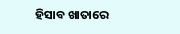ହିସାବ ଖାତାରେ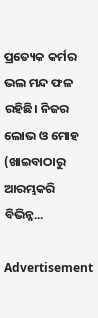ପ୍ରତ୍ୟେକ କର୍ମର ଭଲ ମନ୍ଦ ଫଳ ରହିଛି। ନିଜର ଲୋଭ ଓ ମୋହ (ଖାଇବାଠାରୁ ଆରମ୍ଭକରି ବିଭିନ୍ନ...

Advertisement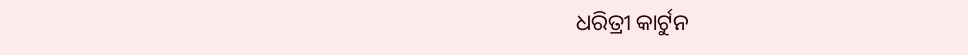ଧରିତ୍ରୀ କାର୍ଟୁନ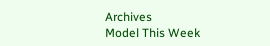Archives
Model This Week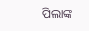ପିଲାଙ୍କ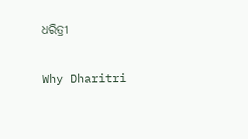ଧରିତ୍ରୀ

Why Dharitri